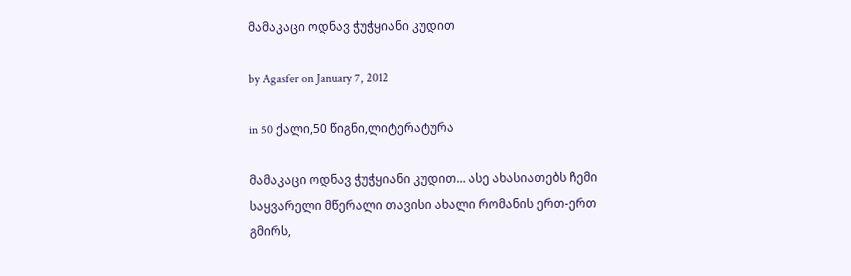მამაკაცი ოდნავ ჭუჭყიანი კუდით

by Agasfer on January 7, 2012

in 50 ქალი,50 წიგნი,ლიტერატურა

მამაკაცი ოდნავ ჭუჭყიანი კუდით… ასე ახასიათებს ჩემი საყვარელი მწერალი თავისი ახალი რომანის ერთ-ერთ გმირს,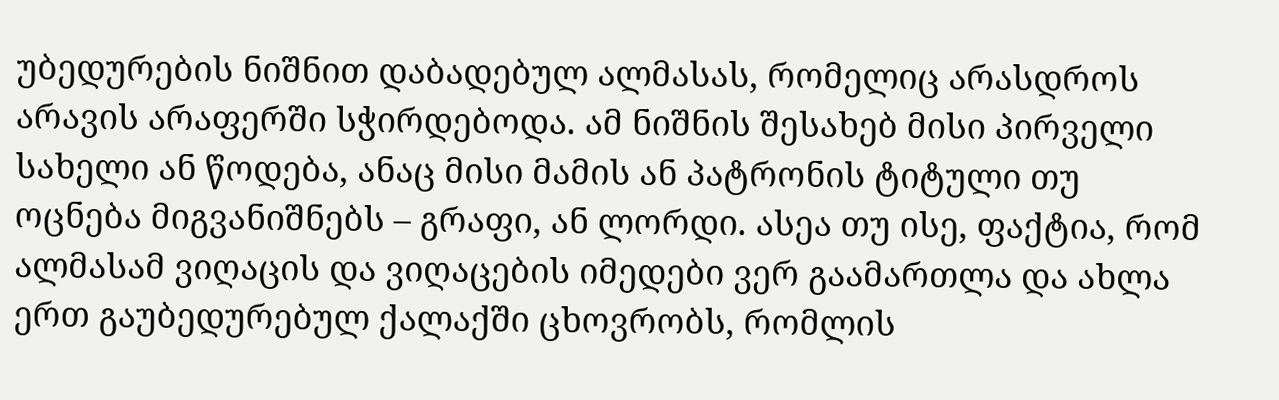უბედურების ნიშნით დაბადებულ ალმასას, რომელიც არასდროს არავის არაფერში სჭირდებოდა. ამ ნიშნის შესახებ მისი პირველი სახელი ან წოდება, ანაც მისი მამის ან პატრონის ტიტული თუ ოცნება მიგვანიშნებს – გრაფი, ან ლორდი. ასეა თუ ისე, ფაქტია, რომ ალმასამ ვიღაცის და ვიღაცების იმედები ვერ გაამართლა და ახლა ერთ გაუბედურებულ ქალაქში ცხოვრობს, რომლის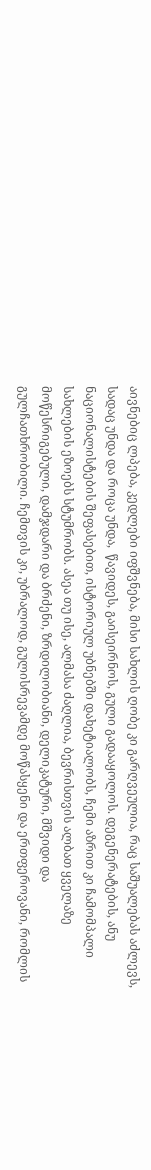აივნებიც ლპება, კედლები იფშვნება, მისი სახლის ღობე კი გარღვეულია, რაც საშუალებას აძლევს, სადაც უნდა და როცა უნდა,  წავიდეს, გაისეირნოს, გული გადააყოლოს. დეგენერატების, ანუ ნაციონალისტების შეფასებით, ისტორიულ უბნებში დახეტიალობს, ჩემი აზრით კი ჩამომპალი სახლების ეზოებს სტუმრობს. ასეა თუ ისე, ალმასა ძაღლია, ბევრისთვის ალბათ ყველაზე მოწესრიგებული, დამჯდარი და ბრძენი, ზრდილობიანი, დელიკატური, მშვიდი და გულჩათხრობილი. ჩემთვის კი, უბრალოდ, გულისრევამდე მოწასყენი და ერთფეროვანი, რომლის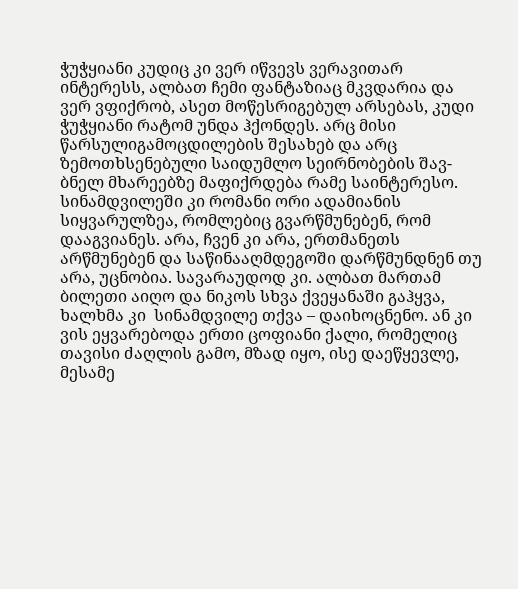ჭუჭყიანი კუდიც კი ვერ იწვევს ვერავითარ ინტერესს, ალბათ ჩემი ფანტაზიაც მკვდარია და ვერ ვფიქრობ, ასეთ მოწესრიგებულ არსებას, კუდი ჭუჭყიანი რატომ უნდა ჰქონდეს. არც მისი წარსულიგამოცდილების შესახებ და არც ზემოთხსენებული საიდუმლო სეირნობების შავ-ბნელ მხარეებზე მაფიქრდება რამე საინტერესო. სინამდვილეში კი რომანი ორი ადამიანის სიყვარულზეა, რომლებიც გვარწმუნებენ, რომ დააგვიანეს. არა, ჩვენ კი არა, ერთმანეთს არწმუნებენ და საწინააღმდეგოში დარწმუნდნენ თუ არა, უცნობია. სავარაუდოდ კი. ალბათ მართამ ბილეთი აიღო და ნიკოს სხვა ქვეყანაში გაჰყვა, ხალხმა კი  სინამდვილე თქვა – დაიხოცნენო. ან კი ვის ეყვარებოდა ერთი ცოფიანი ქალი, რომელიც თავისი ძაღლის გამო, მზად იყო, ისე დაეწყევლე, მესამე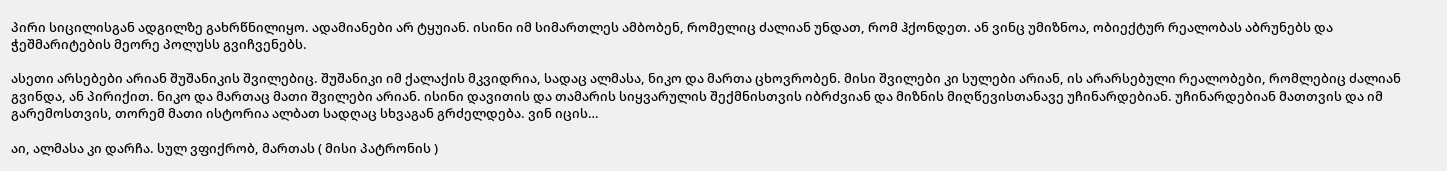პირი სიცილისგან ადგილზე გახრწნილიყო. ადამიანები არ ტყუიან. ისინი იმ სიმართლეს ამბობენ, რომელიც ძალიან უნდათ, რომ ჰქონდეთ. ან ვინც უმიზნოა, ობიექტურ რეალობას აბრუნებს და ჭეშმარიტების მეორე პოლუსს გვიჩვენებს.

ასეთი არსებები არიან შუშანიკის შვილებიც. შუშანიკი იმ ქალაქის მკვიდრია, სადაც ალმასა, ნიკო და მართა ცხოვრობენ. მისი შვილები კი სულები არიან, ის არარსებული რეალობები, რომლებიც ძალიან გვინდა, ან პირიქით. ნიკო და მართაც მათი შვილები არიან. ისინი დავითის და თამარის სიყვარულის შექმნისთვის იბრძვიან და მიზნის მიღწევისთანავე უჩინარდებიან. უჩინარდებიან მათთვის და იმ გარემოსთვის, თორემ მათი ისტორია ალბათ სადღაც სხვაგან გრძელდება. ვინ იცის…

აი, ალმასა კი დარჩა. სულ ვფიქრობ, მართას ( მისი პატრონის )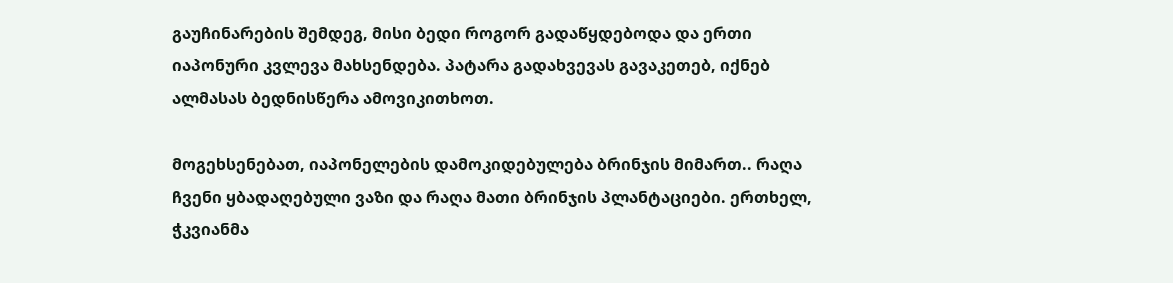გაუჩინარების შემდეგ, მისი ბედი როგორ გადაწყდებოდა და ერთი იაპონური კვლევა მახსენდება. პატარა გადახვევას გავაკეთებ, იქნებ ალმასას ბედნისწერა ამოვიკითხოთ.

მოგეხსენებათ, იაპონელების დამოკიდებულება ბრინჯის მიმართ.. რაღა ჩვენი ყბადაღებული ვაზი და რაღა მათი ბრინჯის პლანტაციები. ერთხელ, ჭკვიანმა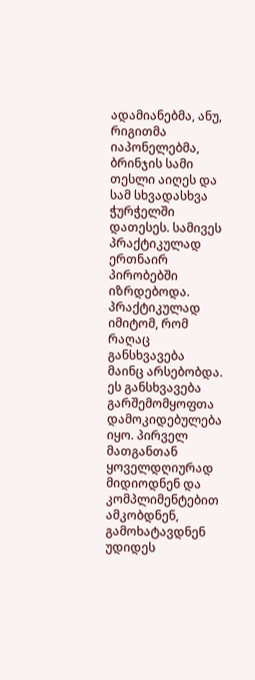ადამიანებმა, ანუ, რიგითმა იაპონელებმა, ბრინჯის სამი თესლი აიღეს და სამ სხვადასხვა ჭურჭელში დათესეს. სამივეს პრაქტიკულად ერთნაირ პირობებში იზრდებოდა. პრაქტიკულად იმიტომ, რომ რაღაც განსხვავება მაინც არსებობდა. ეს განსხვავება გარშემომყოფთა დამოკიდებულება იყო. პირველ მათგანთან ყოველდღიურად მიდიოდნენ და კომპლიმენტებით ამკობდნენ, გამოხატავდნენ უდიდეს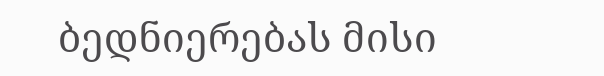ბედნიერებას მისი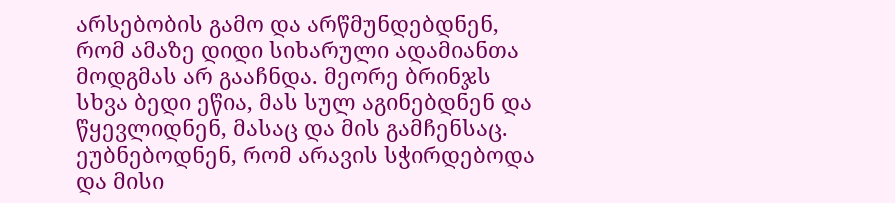არსებობის გამო და არწმუნდებდნენ, რომ ამაზე დიდი სიხარული ადამიანთა მოდგმას არ გააჩნდა. მეორე ბრინჯს სხვა ბედი ეწია, მას სულ აგინებდნენ და წყევლიდნენ, მასაც და მის გამჩენსაც. ეუბნებოდნენ, რომ არავის სჭირდებოდა და მისი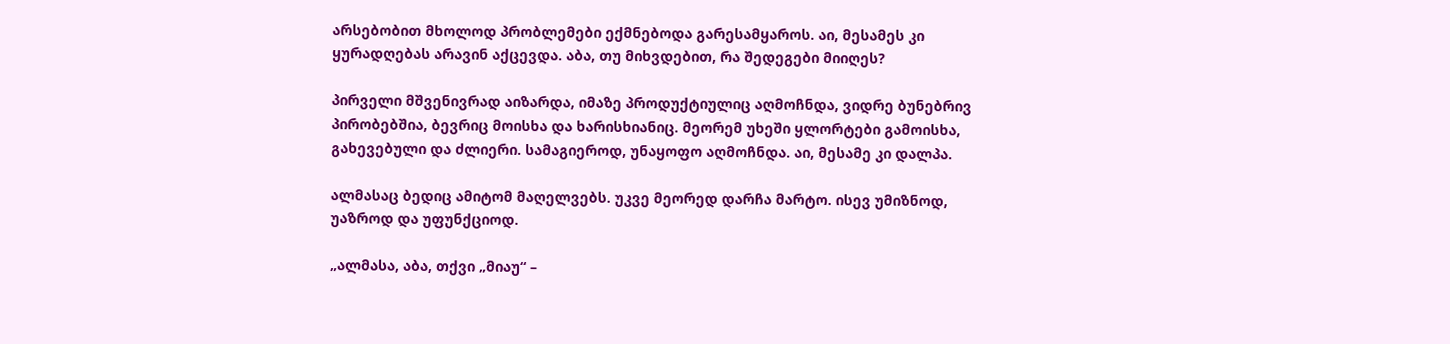არსებობით მხოლოდ პრობლემები ექმნებოდა გარესამყაროს. აი, მესამეს კი ყურადღებას არავინ აქცევდა. აბა, თუ მიხვდებით, რა შედეგები მიიღეს?

პირველი მშვენივრად აიზარდა, იმაზე პროდუქტიულიც აღმოჩნდა, ვიდრე ბუნებრივ პირობებშია, ბევრიც მოისხა და ხარისხიანიც. მეორემ უხეში ყლორტები გამოისხა, გახევებული და ძლიერი. სამაგიეროდ, უნაყოფო აღმოჩნდა. აი, მესამე კი დალპა.

ალმასაც ბედიც ამიტომ მაღელვებს. უკვე მეორედ დარჩა მარტო. ისევ უმიზნოდ, უაზროდ და უფუნქციოდ.

„ალმასა, აბა, თქვი „მიაუ“ –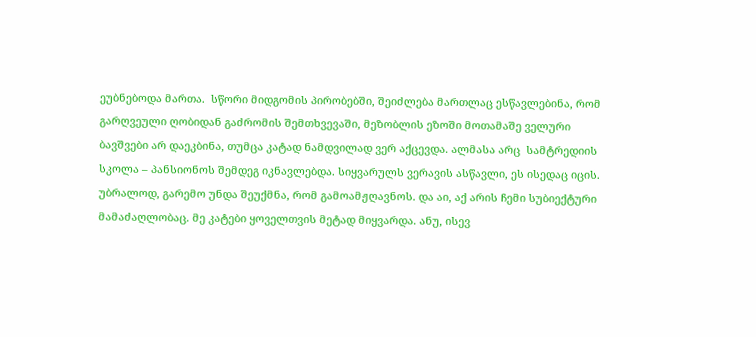ეუბნებოდა მართა.  სწორი მიდგომის პირობებში, შეიძლება მართლაც ესწავლებინა, რომ გარღვეული ღობიდან გაძრომის შემთხვევაში, მეზობლის ეზოში მოთამაშე ველური ბავშვები არ დაეკბინა, თუმცა კატად ნამდვილად ვერ აქცევდა. ალმასა არც  სამტრედიის სკოლა – პანსიონოს შემდეგ იკნავლებდა. სიყვარულს ვერავის ასწავლი, ეს ისედაც იცის. უბრალოდ, გარემო უნდა შეუქმნა, რომ გამოამჟღავნოს. და აი, აქ არის ჩემი სუბიექტური მამაძაღლობაც. მე კატები ყოველთვის მეტად მიყვარდა. ანუ, ისევ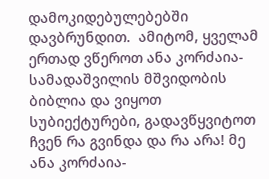დამოკიდებულებებში დავბრუნდით.  ამიტომ, ყველამ ერთად ვწეროთ ანა კორძაია-სამადაშვილის მშვიდობის ბიბლია და ვიყოთ სუბიექტურები, გადავწყვიტოთ ჩვენ რა გვინდა და რა არა! მე ანა კორძაია-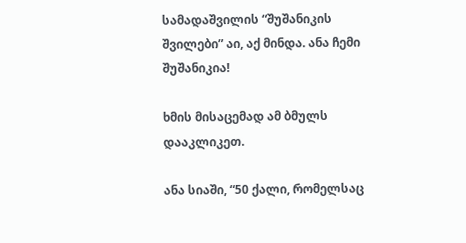სამადაშვილის “შუშანიკის შვილები” აი, აქ მინდა. ანა ჩემი შუშანიკია!

ხმის მისაცემად ამ ბმულს დააკლიკეთ.

ანა სიაში, “50 ქალი, რომელსაც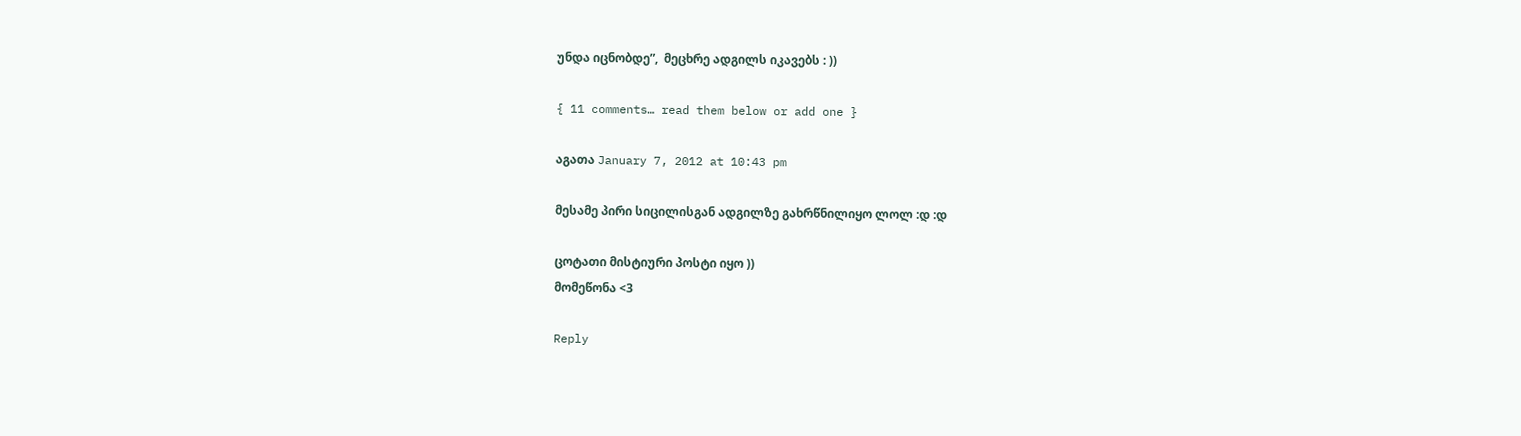უნდა იცნობდე”,  მეცხრე ადგილს იკავებს : ))

{ 11 comments… read them below or add one }

აგათა January 7, 2012 at 10:43 pm

მესამე პირი სიცილისგან ადგილზე გახრწნილიყო ლოლ :დ :დ

ცოტათი მისტიური პოსტი იყო ))
მომეწონა <3

Reply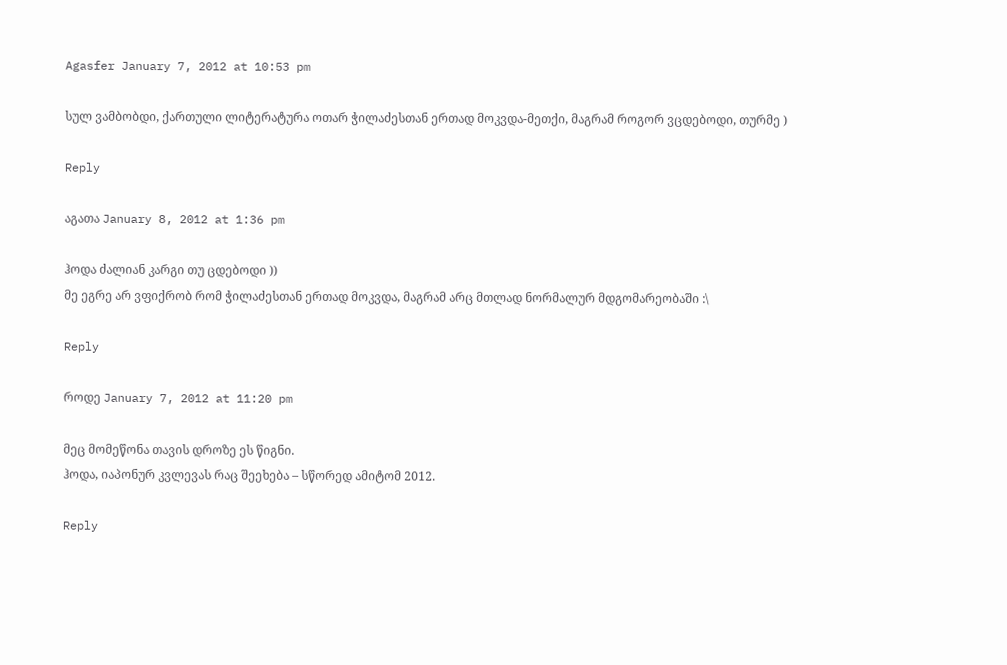Agasfer January 7, 2012 at 10:53 pm

სულ ვამბობდი, ქართული ლიტერატურა ოთარ ჭილაძესთან ერთად მოკვდა-მეთქი, მაგრამ როგორ ვცდებოდი, თურმე )

Reply

აგათა January 8, 2012 at 1:36 pm

ჰოდა ძალიან კარგი თუ ცდებოდი ))
მე ეგრე არ ვფიქრობ რომ ჭილაძესთან ერთად მოკვდა, მაგრამ არც მთლად ნორმალურ მდგომარეობაში :\

Reply

როდე January 7, 2012 at 11:20 pm

მეც მომეწონა თავის დროზე ეს წიგნი.
ჰოდა, იაპონურ კვლევას რაც შეეხება – სწორედ ამიტომ 2012.

Reply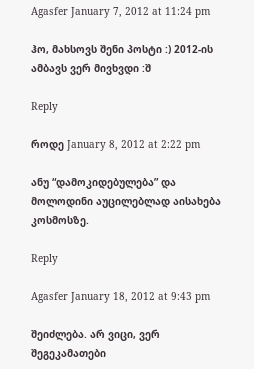Agasfer January 7, 2012 at 11:24 pm

ჰო, მახსოვს შენი პოსტი :) 2012-ის ამბავს ვერ მივხვდი :შ

Reply

როდე January 8, 2012 at 2:22 pm

ანუ “დამოკიდებულება” და მოლოდინი აუცილებლად აისახება კოსმოსზე.

Reply

Agasfer January 18, 2012 at 9:43 pm

შეიძლება. არ ვიცი, ვერ შეგეკამათები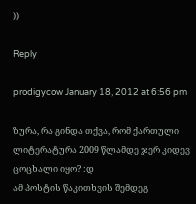))

Reply

prodigycow January 18, 2012 at 6:56 pm

ზურა, რა გინდა თქვა, რომ ქართული ლიტერატურა 2009 წლამდე ჯერ კიდევ ცოცხალი იყო? :დ
ამ პოსტის წაკითხვის შემდეგ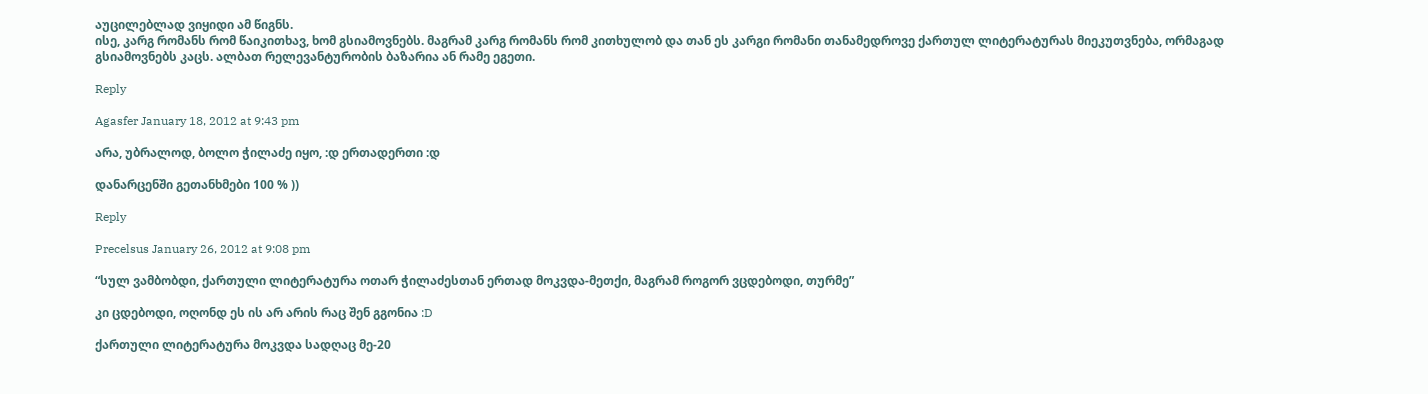აუცილებლად ვიყიდი ამ წიგნს.
ისე, კარგ რომანს რომ წაიკითხავ, ხომ გსიამოვნებს. მაგრამ კარგ რომანს რომ კითხულობ და თან ეს კარგი რომანი თანამედროვე ქართულ ლიტერატურას მიეკუთვნება, ორმაგად გსიამოვნებს კაცს. ალბათ რელევანტურობის ბაზარია ან რამე ეგეთი.

Reply

Agasfer January 18, 2012 at 9:43 pm

არა, უბრალოდ, ბოლო ჭილაძე იყო, :დ ერთადერთი :დ

დანარცენში გეთანხმები 100 % ))

Reply

Precelsus January 26, 2012 at 9:08 pm

“სულ ვამბობდი, ქართული ლიტერატურა ოთარ ჭილაძესთან ერთად მოკვდა-მეთქი, მაგრამ როგორ ვცდებოდი, თურმე”

კი ცდებოდი, ოღონდ ეს ის არ არის რაც შენ გგონია :D

ქართული ლიტერატურა მოკვდა სადღაც მე-20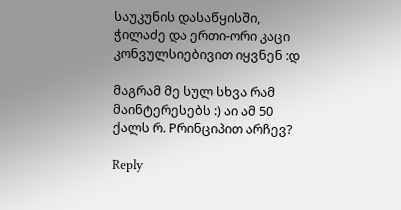საუკუნის დასაწყისში, ჭილაძე და ერთი-ორი კაცი კონვულსიებივით იყვნენ :დ

მაგრამ მე სულ სხვა რამ მაინტერესებს :) აი ამ 50 ქალს რ. Pრინციპით არჩევ?

Reply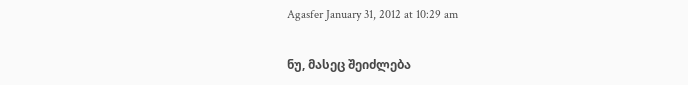Agasfer January 31, 2012 at 10:29 am

ნუ, მასეც შეიძლება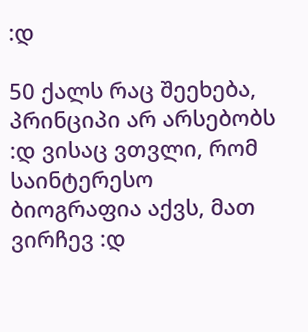:დ

50 ქალს რაც შეეხება, პრინციპი არ არსებობს :დ ვისაც ვთვლი, რომ საინტერესო ბიოგრაფია აქვს, მათ ვირჩევ :დ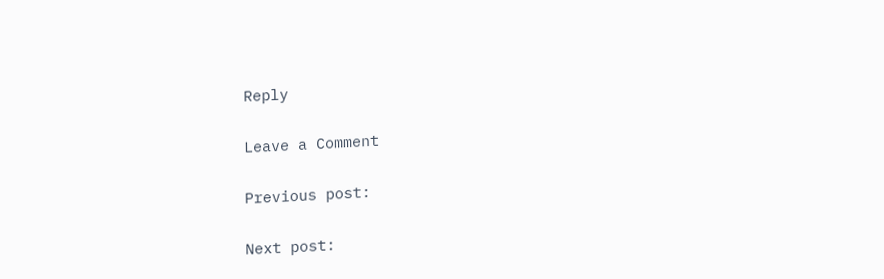Reply

Leave a Comment

Previous post:

Next post: